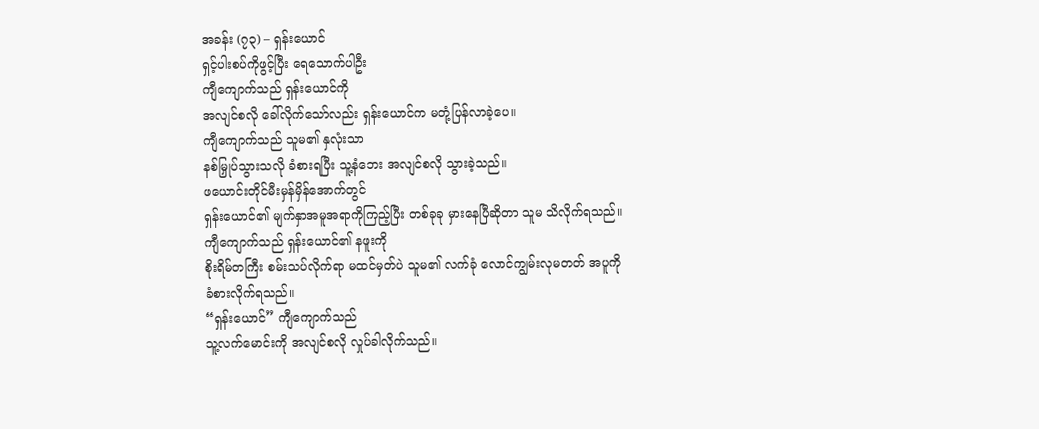အခန်း (၇၃) – ရှန်းယောင်
ရှင့်ပါးစပ်ကိုဖွင့်ပြီး ရေသောက်ပါဦး
ကျီကျောက်သည် ရှန်းယောင်ကို
အလျင်စလို ခေါ်လိုက်သော်လည်း ရှန်းယောင်က မတုံ့ပြန်လာခဲ့ပေ။
ကျီကျောက်သည် သူမ၏ နှလုံးသာ
နစ်မြှုပ်သွားသလို ခံစားရပြီး သူ့နံဘေး အလျင်စလို သွားခဲ့သည်။
ဖယောင်းတိုင်မီးမှန်မှိန်အောက်တွင်
ရှန်းယောင်၏ မျက်နှာအမူအရာကိုကြည့်ပြီး တစ်ခုခု မှားနေပြီဆိုတာ သူမ သိလိုက်ရသည်။
ကျီကျောက်သည် ရှန်းယောင်၏ နဖူးကို
စိုးရိမ်တကြီး စမ်းသပ်လိုက်ရာ မထင်မှတ်ပဲ သူမ၏ လက်ခုံ လောင်ကျွမ်းလုမတတ် အပူကို
ခံစားလိုက်ရသည်။
“ရှန်းယောင်” ကျီကျောက်သည်
သူ့လက်မောင်းကို အလျင်စလို လှုပ်ခါလိုက်သည်။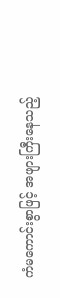ကံမကောင်းစွာဖြင့် အဖျားကြီးနေသည့်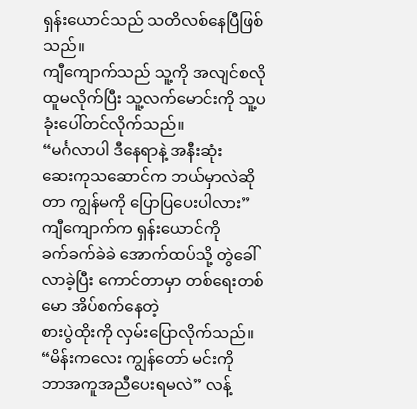ရှန်းယောင်သည် သတိလစ်နေပြီဖြစ်သည်။
ကျီကျောက်သည် သူ့ကို အလျင်စလို
ထူမလိုက်ပြီး သူ့လက်မောင်းကို သူ့ပခုံးပေါ်တင်လိုက်သည်။
“မင်္ဂလာပါ ဒီနေရာနဲ့ အနီးဆုံး
ဆေးကုသဆောင်က ဘယ်မှာလဲဆိုတာ ကျွန်မကို ပြောပြပေးပါလား” ကျီကျောက်က ရှန်းယောင်ကို
ခက်ခက်ခဲခဲ အောက်ထပ်သို့ တွဲခေါ်လာခဲ့ပြီး ကောင်တာမှာ တစ်ရေးတစ်မော အိပ်စက်နေတဲ့
စားပွဲထိုးကို လှမ်းပြောလိုက်သည်။
“မိန်းကလေး ကျွန်တော် မင်းကို
ဘာအကူအညီပေးရမလဲ” လန့်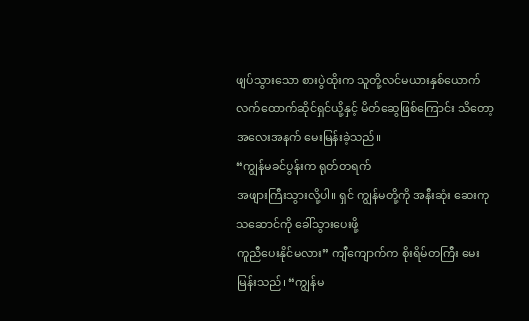ဖျပ်သွားသော စားပွဲထိုးက သူတို့လင်မယားနှစ်ယောက်
လက်ထောက်ဆိုင်ရှင်ယို့နှင့် မိတ်ဆွေဖြစ်ကြောင်း သိတော့ အလေးအနက် မေးမြန်းခဲ့သည်။
“ကျွန်မခင်ပွန်းက ရုတ်တရက်
အဖျားကြီးသွားလို့ပါ။ ရှင် ကျွန်မတို့ကို အနီးဆုံး ဆေးကုသဆောင်ကို ခေါ်သွားပေးဖို့
ကူညီပေးနိုင်မလား” ကျီကျောက်က စိုးရိမ်တကြီး မေးမြန်းသည်၊ “ကျွန်မ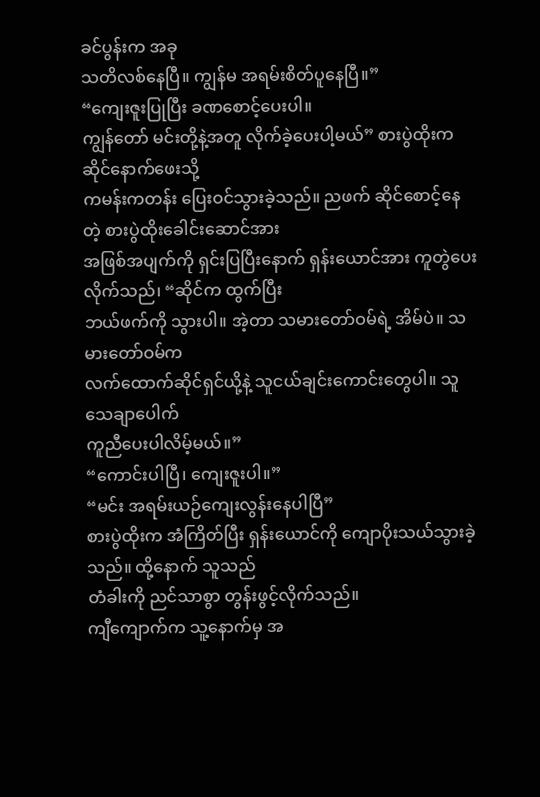ခင်ပွန်းက အခု
သတိလစ်နေပြီ။ ကျွန်မ အရမ်းစိတ်ပူနေပြီ။”
“ကျေးဇူးပြုပြီး ခဏစောင့်ပေးပါ။
ကျွန်တော် မင်းတို့နဲ့အတူ လိုက်ခဲ့ပေးပါ့မယ်” စားပွဲထိုးက ဆိုင်နောက်ဖေးသို့
ကမန်းကတန်း ပြေးဝင်သွားခဲ့သည်။ ညဖက် ဆိုင်စောင့်နေတဲ့ စားပွဲထိုးခေါင်းဆောင်အား
အဖြစ်အပျက်ကို ရှင်းပြပြီးနောက် ရှန်းယောင်အား ကူတွဲပေးလိုက်သည်၊ “ဆိုင်က ထွက်ပြီး
ဘယ်ဖက်ကို သွားပါ။ အဲ့တာ သမားတော်ဝမ်ရဲ့ အိမ်ပဲ။ သမားတော်ဝမ်က
လက်ထောက်ဆိုင်ရှင်ယို့နဲ့ သူငယ်ချင်းကောင်းတွေပါ။ သူ သေချာပေါက်
ကူညီပေးပါလိမ့်မယ်။”
“ကောင်းပါပြီ၊ ကျေးဇူးပါ။”
“မင်း အရမ်းယဉ်ကျေးလွန်းနေပါပြီ”
စားပွဲထိုးက အံကြိတ်ပြီး ရှန်းယောင်ကို ကျောပိုးသယ်သွားခဲ့သည်။ ထို့နောက် သူသည်
တံခါးကို ညင်သာစွာ တွန်းဖွင့်လိုက်သည်။
ကျီကျောက်က သူ့နောက်မှ အ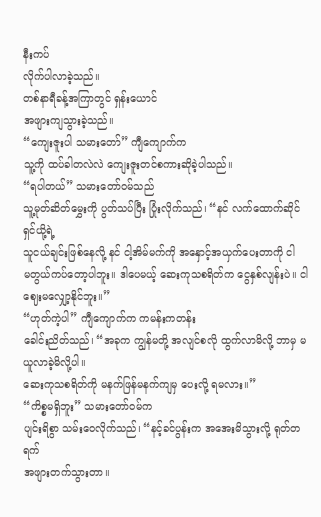နီးကပ်
လိုက်ပါလာခဲ့သည်။
တစ်နာရီခန့်အကြာတွင် ရှန်းယောင်
အဖျားကျသွားခဲ့သည်။
“ကျေးဇူးပါ သမားတော်” ကျီကျောက်က
သူ့ကို ထပ်ခါတလဲလဲ ကျေးဇူးတင်စကားဆိုခဲ့ပါသည်။
“ရပါတယ်” သမားတော်ဝမ်သည်
သူ့မုတ်ဆိတ်မွှေးကို ပွတ်သပ်ပြီး ပြုံးလိုက်သည်၊ “နင် လက်ထောက်ဆိုင်ရှင်ယို့ရဲ့
သူငယ်ချင်းဖြစ်နေလို့ နင် ငါ့အိမ်မက်ကို အနှောင့်အယှက်ပေးတာကို ငါ
မတွယ်ကပ်တော့ပါဘူး။ ဒါပေမယ့် ဆေးကုသစရိတ်က ငွေနှစ်လျန်းပဲ။ ငါ
ဈေးမလျှော့နိုင်ဘူး။”
“ဟုတ်ကဲ့ပါ” ကျီကျောက်က ကမန်းကတန်း
ခေါင်းညိတ်သည်၊ “အခုက ကျွန်မတို့ အလျင်စလို ထွက်လာမိလို့ ဘာမှ မယူလာခဲ့မိလို့ပါ။
ဆေးကုသစရိတ်ကို မနက်ဖြန်မနက်ကျမှ ပေးလို့ ရမလား။”
“ကိစ္စမရှိဘူး” သမားတော်ဝမ်က
ပျင်းရိစွာ သမ်းဝေလိုက်သည်၊ “နင့်ခင်ပွန်းက အအေးမိသွားလို့ ရုတ်တရက်
အဖျားတက်သွားတာ။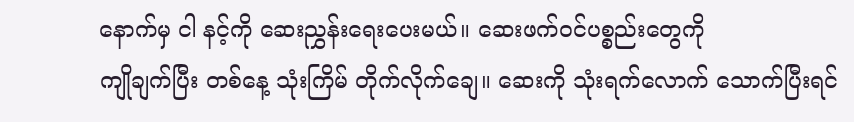နောက်မှ ငါ နင့်ကို ဆေးညွှန်းရေးပေးမယ်။ ဆေးဖက်ဝင်ပစ္စည်းတွေကို
ကျိုချက်ပြီး တစ်နေ့ သုံးကြိမ် တိုက်လိုက်ချေ။ ဆေးကို သုံးရက်လောက် သောက်ပြီးရင်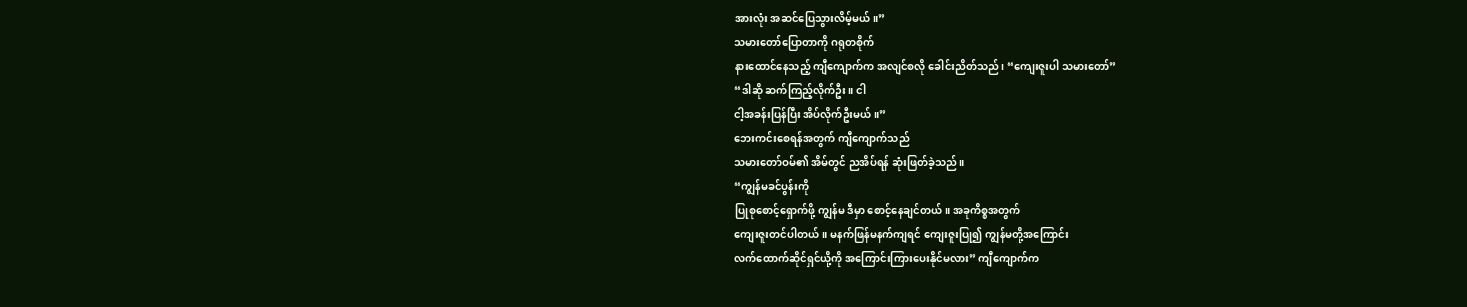အားလုံး အဆင်ပြေသွားလိမ့်မယ်။”
သမားတော်ပြောတာကို ဂရုတစိုက်
နားထောင်နေသည့် ကျီကျောက်က အလျင်စလို ခေါင်းညိတ်သည်၊ “ကျေးဇူးပါ သမားတော်”
“ဒါဆို ဆက်ကြည့်လိုက်ဦး။ ငါ
ငါ့အခန်းပြန်ပြီး အိပ်လိုက်ဦးမယ်။”
ဘေးကင်းစေရန်အတွက် ကျီကျောက်သည်
သမားတော်ဝမ်၏ အိမ်တွင် ညအိပ်ရန် ဆုံးဖြတ်ခဲ့သည်။
“ကျွန်မခင်ပွန်းကို
ပြုစုစောင့်ရှောက်ဖို့ ကျွန်မ ဒီမှာ စောင့်နေချင်တယ်။ အခုကိစ္စအတွက်
ကျေးဇူးတင်ပါတယ်။ မနက်ဖြန်မနက်ကျရင် ကျေးဇူးပြု၍ ကျွန်မတို့အကြောင်း
လက်ထောက်ဆိုင်ရှင်ယို့ကို အကြောင်းကြားပေးနိုင်မလား” ကျီကျောက်က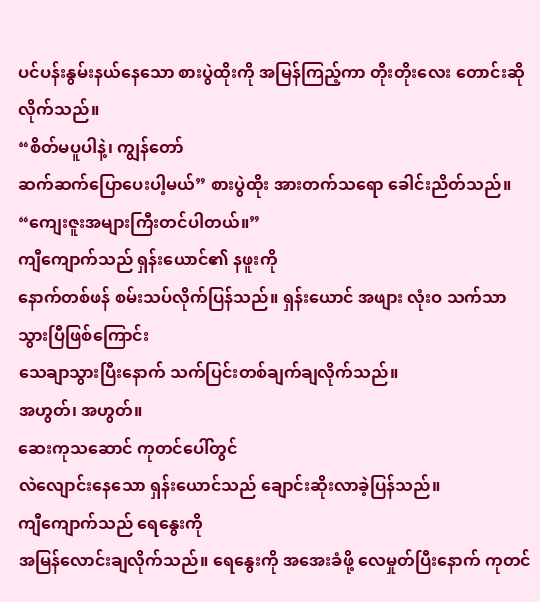ပင်ပန်းနွမ်းနယ်နေသော စားပွဲထိုးကို အမြန်ကြည့်ကာ တိုးတိုးလေး တောင်းဆိုလိုက်သည်။
“စိတ်မပူပါနဲ့၊ ကျွန်တော်
ဆက်ဆက်ပြောပေးပါ့မယ်” စားပွဲထိုး အားတက်သရော ခေါင်းညိတ်သည်။
“ကျေးဇူးအများကြီးတင်ပါတယ်။”
ကျီကျောက်သည် ရှန်းယောင်၏ နဖူးကို
နောက်တစ်ဖန် စမ်းသပ်လိုက်ပြန်သည်။ ရှန်းယောင် အဖျား လုံးဝ သက်သာသွားပြီဖြစ်ကြောင်း
သေချာသွားပြီးနောက် သက်ပြင်းတစ်ချက်ချလိုက်သည်။
အဟွတ်၊ အဟွတ်။
ဆေးကုသဆောင် ကုတင်ပေါ်တွင်
လဲလျောင်းနေသော ရှန်းယောင်သည် ချောင်းဆိုးလာခဲ့ပြန်သည်။
ကျီကျောက်သည် ရေနွေးကို
အမြန်လောင်းချလိုက်သည်။ ရေနွေးကို အအေးခံဖို့ လေမှုတ်ပြီးနောက် ကုတင်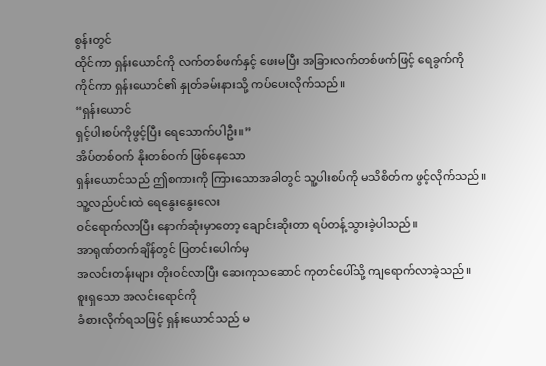စွန်းတွင်
ထိုင်ကာ ရှန်းယောင်ကို လက်တစ်ဖက်နှင့် ဖေးမပြီး အခြားလက်တစ်ဖက်ဖြင့် ရေခွက်ကို
ကိုင်ကာ ရှန်းယောင်၏ နှုတ်ခမ်းနားသို့ ကပ်ပေးလိုက်သည်။
“ရှန်းယောင်
ရှင့်ပါးစပ်ကိုဖွင့်ပြီး ရေသောက်ပါဦး။”
အိပ်တစ်ဝက် နိုးတစ်ဝက် ဖြစ်နေသော
ရှန်းယောင်သည် ဤစကားကို ကြားသောအခါတွင် သူ့ပါးစပ်ကို မသိစိတ်က ဖွင့်လိုက်သည်။
သူ့လည်ပင်းထဲ ရေနွေးနွေးလေး
ဝင်ရောက်လာပြီး နောက်ဆုံးမှာတော့ ချောင်းဆိုးတာ ရပ်တန့်သွားခဲ့ပါသည်။
အာရုဏ်တက်ချိန်တွင် ပြတင်းပေါက်မှ
အလင်းတန်းများ တိုးဝင်လာပြီး ဆေးကုသဆောင် ကုတင်ပေါ်သို့ ကျရောက်လာခဲ့သည်။
စူးရှသော အလင်းရောင်ကို
ခံစားလိုက်ရသဖြင့် ရှန်းယောင်သည် မ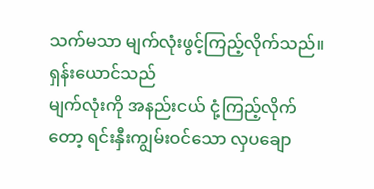သက်မသာ မျက်လုံးဖွင့်ကြည့်လိုက်သည်။
ရှန်းယောင်သည်
မျက်လုံးကို အနည်းငယ် ငုံ့ကြည့်လိုက်တော့ ရင်းနှီးကျွမ်းဝင်သော လှပချော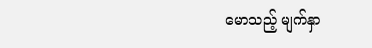မောသည့် မျက်နှာ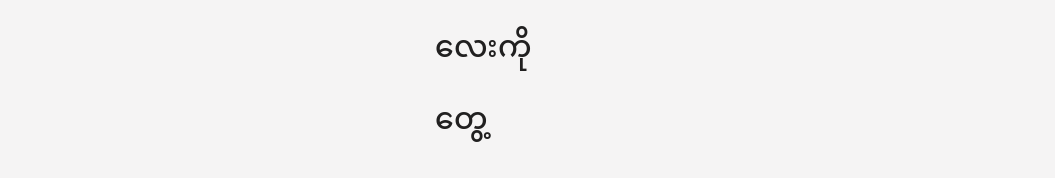လေးကို
တွေ့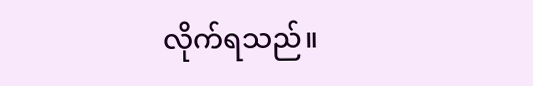လိုက်ရသည်။